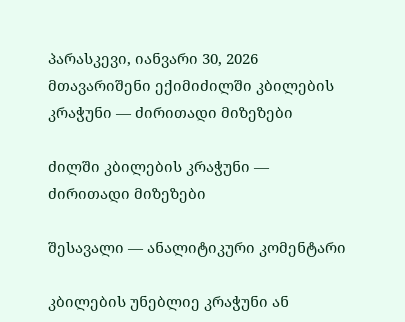პარასკევი, იანვარი 30, 2026
მთავარიშენი ექიმიძილში კბილების კრაჭუნი — ძირითადი მიზეზები

ძილში კბილების კრაჭუნი — ძირითადი მიზეზები

შესავალი — ანალიტიკური კომენტარი

კბილების უნებლიე კრაჭუნი ან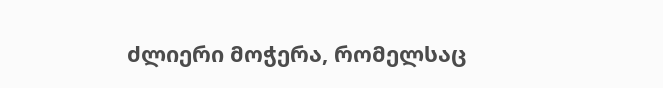ძლიერი მოჭერა, რომელსაც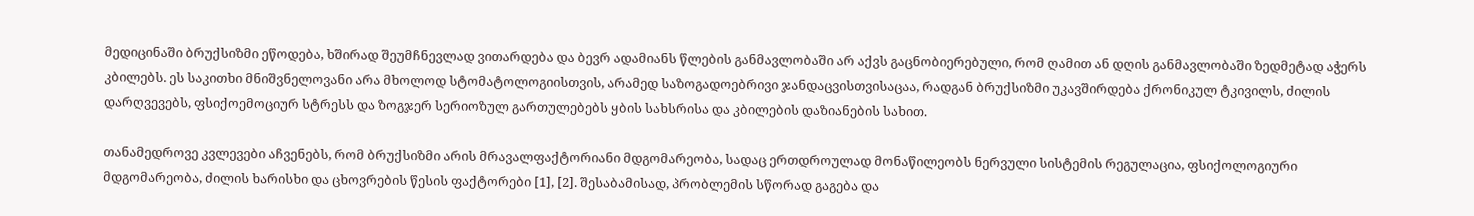მედიცინაში ბრუქსიზმი ეწოდება, ხშირად შეუმჩნევლად ვითარდება და ბევრ ადამიანს წლების განმავლობაში არ აქვს გაცნობიერებული, რომ ღამით ან დღის განმავლობაში ზედმეტად აჭერს კბილებს. ეს საკითხი მნიშვნელოვანი არა მხოლოდ სტომატოლოგიისთვის, არამედ საზოგადოებრივი ჯანდაცვისთვისაცაა, რადგან ბრუქსიზმი უკავშირდება ქრონიკულ ტკივილს, ძილის დარღვევებს, ფსიქოემოციურ სტრესს და ზოგჯერ სერიოზულ გართულებებს ყბის სახსრისა და კბილების დაზიანების სახით.

თანამედროვე კვლევები აჩვენებს, რომ ბრუქსიზმი არის მრავალფაქტორიანი მდგომარეობა, სადაც ერთდროულად მონაწილეობს ნერვული სისტემის რეგულაცია, ფსიქოლოგიური მდგომარეობა, ძილის ხარისხი და ცხოვრების წესის ფაქტორები [1], [2]. შესაბამისად, პრობლემის სწორად გაგება და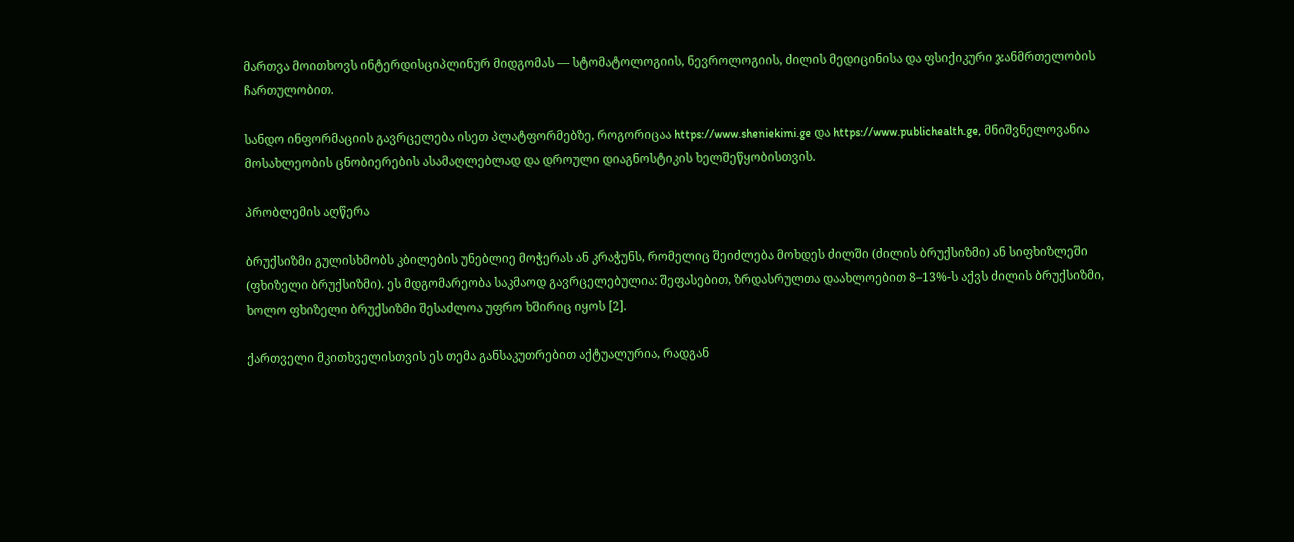მართვა მოითხოვს ინტერდისციპლინურ მიდგომას — სტომატოლოგიის, ნევროლოგიის, ძილის მედიცინისა და ფსიქიკური ჯანმრთელობის ჩართულობით.

სანდო ინფორმაციის გავრცელება ისეთ პლატფორმებზე, როგორიცაა https://www.sheniekimi.ge და https://www.publichealth.ge, მნიშვნელოვანია მოსახლეობის ცნობიერების ასამაღლებლად და დროული დიაგნოსტიკის ხელშეწყობისთვის.

პრობლემის აღწერა

ბრუქსიზმი გულისხმობს კბილების უნებლიე მოჭერას ან კრაჭუნს, რომელიც შეიძლება მოხდეს ძილში (ძილის ბრუქსიზმი) ან სიფხიზლეში (ფხიზელი ბრუქსიზმი). ეს მდგომარეობა საკმაოდ გავრცელებულია: შეფასებით, ზრდასრულთა დაახლოებით 8–13%-ს აქვს ძილის ბრუქსიზმი, ხოლო ფხიზელი ბრუქსიზმი შესაძლოა უფრო ხშირიც იყოს [2].

ქართველი მკითხველისთვის ეს თემა განსაკუთრებით აქტუალურია, რადგან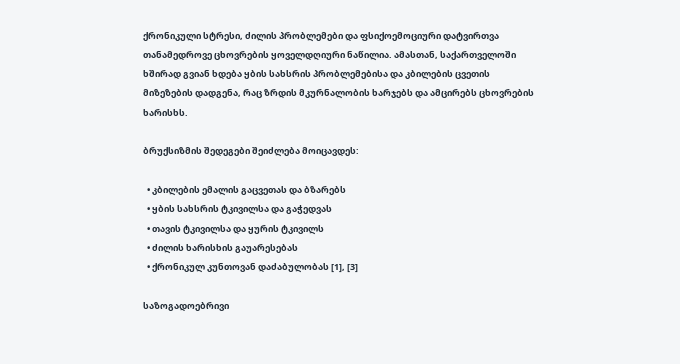ქრონიკული სტრესი, ძილის პრობლემები და ფსიქოემოციური დატვირთვა თანამედროვე ცხოვრების ყოველდღიური ნაწილია. ამასთან, საქართველოში ხშირად გვიან ხდება ყბის სახსრის პრობლემებისა და კბილების ცვეთის მიზეზების დადგენა, რაც ზრდის მკურნალობის ხარჯებს და ამცირებს ცხოვრების ხარისხს.

ბრუქსიზმის შედეგები შეიძლება მოიცავდეს:

  • კბილების ემალის გაცვეთას და ბზარებს
  • ყბის სახსრის ტკივილსა და გაჭედვას
  • თავის ტკივილსა და ყურის ტკივილს
  • ძილის ხარისხის გაუარესებას
  • ქრონიკულ კუნთოვან დაძაბულობას [1], [3]

საზოგადოებრივი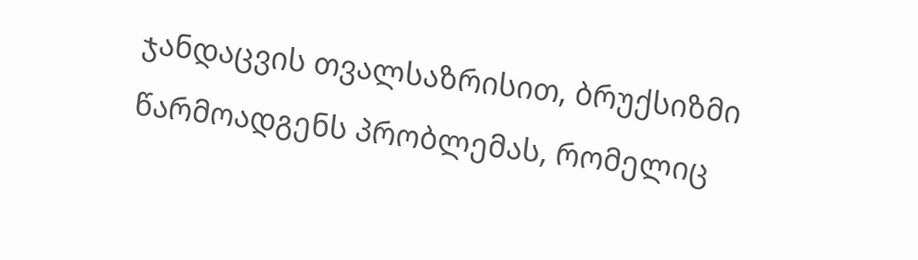ჯანდაცვის თვალსაზრისით, ბრუქსიზმი წარმოადგენს პრობლემას, რომელიც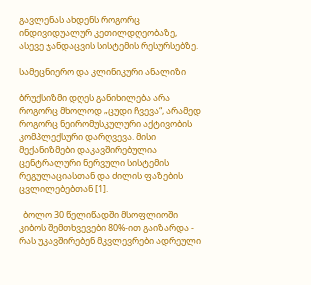გავლენას ახდენს როგორც ინდივიდუალურ კეთილდღეობაზე, ასევე ჯანდაცვის სისტემის რესურსებზე.

სამეცნიერო და კლინიკური ანალიზი

ბრუქსიზმი დღეს განიხილება არა როგორც მხოლოდ „ცუდი ჩვევა“, არამედ როგორც ნეირომუსკულური აქტივობის კომპლექსური დარღვევა. მისი მექანიზმები დაკავშირებულია ცენტრალური ნერვული სისტემის რეგულაციასთან და ძილის ფაზების ცვლილებებთან [1].

  ბოლო 30 წელიწადში მსოფლიოში კიბოს შემთხვევები 80%-ით გაიზარდა - რას უკავშირებენ მკვლევრები ადრეული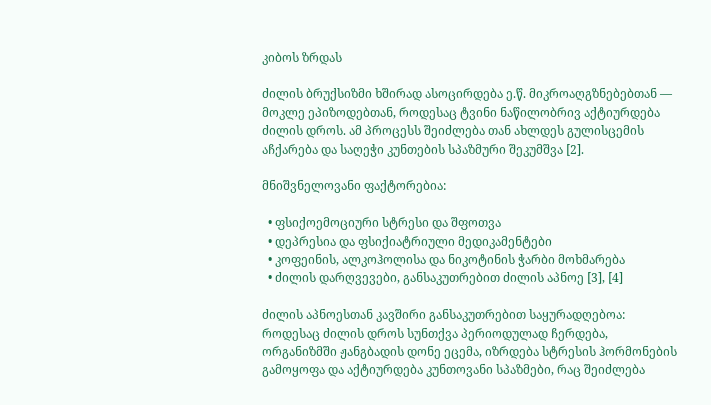კიბოს ზრდას

ძილის ბრუქსიზმი ხშირად ასოცირდება ე.წ. მიკროაღგზნებებთან — მოკლე ეპიზოდებთან, როდესაც ტვინი ნაწილობრივ აქტიურდება ძილის დროს. ამ პროცესს შეიძლება თან ახლდეს გულისცემის აჩქარება და საღეჭი კუნთების სპაზმური შეკუმშვა [2].

მნიშვნელოვანი ფაქტორებია:

  • ფსიქოემოციური სტრესი და შფოთვა
  • დეპრესია და ფსიქიატრიული მედიკამენტები
  • კოფეინის, ალკოჰოლისა და ნიკოტინის ჭარბი მოხმარება
  • ძილის დარღვევები, განსაკუთრებით ძილის აპნოე [3], [4]

ძილის აპნოესთან კავშირი განსაკუთრებით საყურადღებოა: როდესაც ძილის დროს სუნთქვა პერიოდულად ჩერდება, ორგანიზმში ჟანგბადის დონე ეცემა, იზრდება სტრესის ჰორმონების გამოყოფა და აქტიურდება კუნთოვანი სპაზმები, რაც შეიძლება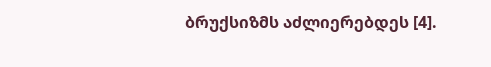ბრუქსიზმს აძლიერებდეს [4].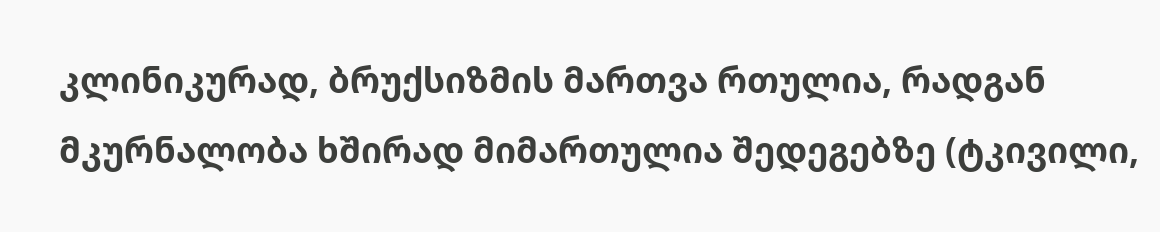კლინიკურად, ბრუქსიზმის მართვა რთულია, რადგან მკურნალობა ხშირად მიმართულია შედეგებზე (ტკივილი,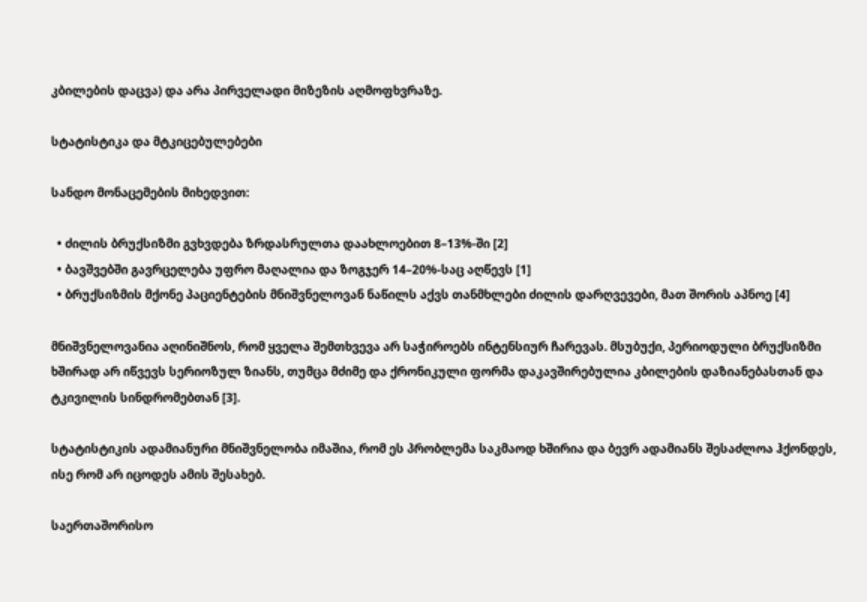კბილების დაცვა) და არა პირველადი მიზეზის აღმოფხვრაზე.

სტატისტიკა და მტკიცებულებები

სანდო მონაცემების მიხედვით:

  • ძილის ბრუქსიზმი გვხვდება ზრდასრულთა დაახლოებით 8–13%-ში [2]
  • ბავშვებში გავრცელება უფრო მაღალია და ზოგჯერ 14–20%-საც აღწევს [1]
  • ბრუქსიზმის მქონე პაციენტების მნიშვნელოვან ნაწილს აქვს თანმხლები ძილის დარღვევები, მათ შორის აპნოე [4]

მნიშვნელოვანია აღინიშნოს, რომ ყველა შემთხვევა არ საჭიროებს ინტენსიურ ჩარევას. მსუბუქი, პერიოდული ბრუქსიზმი ხშირად არ იწვევს სერიოზულ ზიანს, თუმცა მძიმე და ქრონიკული ფორმა დაკავშირებულია კბილების დაზიანებასთან და ტკივილის სინდრომებთან [3].

სტატისტიკის ადამიანური მნიშვნელობა იმაშია, რომ ეს პრობლემა საკმაოდ ხშირია და ბევრ ადამიანს შესაძლოა ჰქონდეს, ისე რომ არ იცოდეს ამის შესახებ.

საერთაშორისო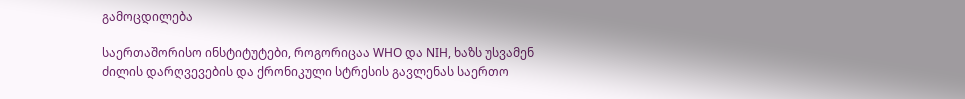გამოცდილება

საერთაშორისო ინსტიტუტები, როგორიცაა WHO და NIH, ხაზს უსვამენ ძილის დარღვევების და ქრონიკული სტრესის გავლენას საერთო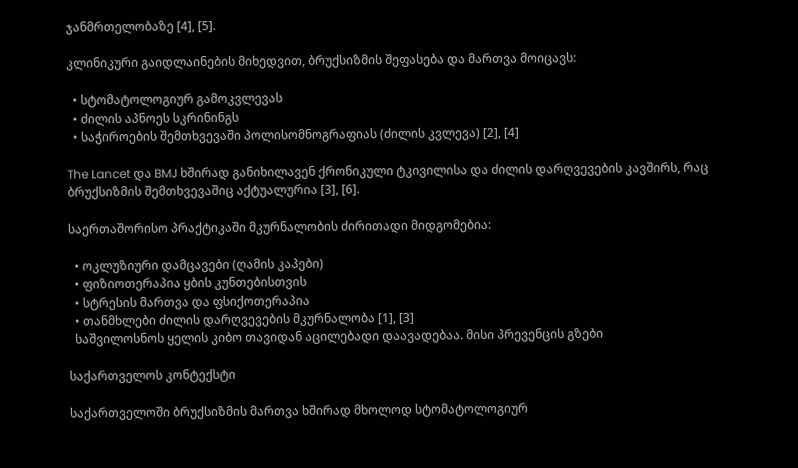ჯანმრთელობაზე [4], [5].

კლინიკური გაიდლაინების მიხედვით, ბრუქსიზმის შეფასება და მართვა მოიცავს:

  • სტომატოლოგიურ გამოკვლევას
  • ძილის აპნოეს სკრინინგს
  • საჭიროების შემთხვევაში პოლისომნოგრაფიას (ძილის კვლევა) [2], [4]

The Lancet და BMJ ხშირად განიხილავენ ქრონიკული ტკივილისა და ძილის დარღვევების კავშირს, რაც ბრუქსიზმის შემთხვევაშიც აქტუალურია [3], [6].

საერთაშორისო პრაქტიკაში მკურნალობის ძირითადი მიდგომებია:

  • ოკლუზიური დამცავები (ღამის კაპები)
  • ფიზიოთერაპია ყბის კუნთებისთვის
  • სტრესის მართვა და ფსიქოთერაპია
  • თანმხლები ძილის დარღვევების მკურნალობა [1], [3]
  საშვილოსნოს ყელის კიბო თავიდან აცილებადი დაავადებაა. მისი პრევენცის გზები

საქართველოს კონტექსტი

საქართველოში ბრუქსიზმის მართვა ხშირად მხოლოდ სტომატოლოგიურ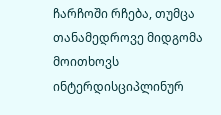ჩარჩოში რჩება, თუმცა თანამედროვე მიდგომა მოითხოვს ინტერდისციპლინურ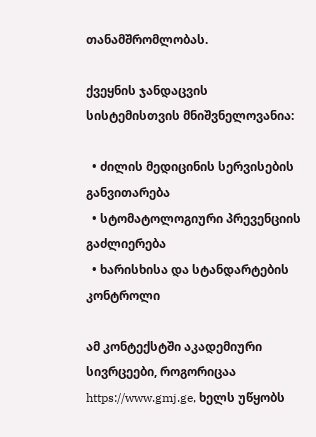თანამშრომლობას.

ქვეყნის ჯანდაცვის სისტემისთვის მნიშვნელოვანია:

  • ძილის მედიცინის სერვისების განვითარება
  • სტომატოლოგიური პრევენციის გაძლიერება
  • ხარისხისა და სტანდარტების კონტროლი

ამ კონტექსტში აკადემიური სივრცეები, როგორიცაა https://www.gmj.ge, ხელს უწყობს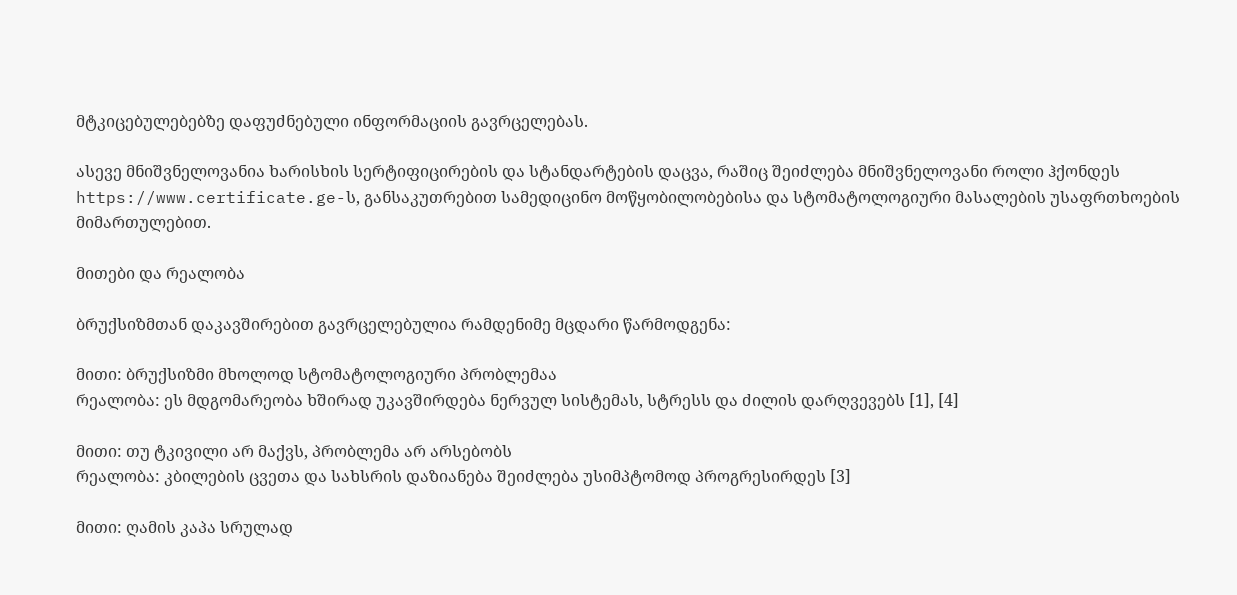მტკიცებულებებზე დაფუძნებული ინფორმაციის გავრცელებას.

ასევე მნიშვნელოვანია ხარისხის სერტიფიცირების და სტანდარტების დაცვა, რაშიც შეიძლება მნიშვნელოვანი როლი ჰქონდეს https://www.certificate.ge-ს, განსაკუთრებით სამედიცინო მოწყობილობებისა და სტომატოლოგიური მასალების უსაფრთხოების მიმართულებით.

მითები და რეალობა

ბრუქსიზმთან დაკავშირებით გავრცელებულია რამდენიმე მცდარი წარმოდგენა:

მითი: ბრუქსიზმი მხოლოდ სტომატოლოგიური პრობლემაა
რეალობა: ეს მდგომარეობა ხშირად უკავშირდება ნერვულ სისტემას, სტრესს და ძილის დარღვევებს [1], [4]

მითი: თუ ტკივილი არ მაქვს, პრობლემა არ არსებობს
რეალობა: კბილების ცვეთა და სახსრის დაზიანება შეიძლება უსიმპტომოდ პროგრესირდეს [3]

მითი: ღამის კაპა სრულად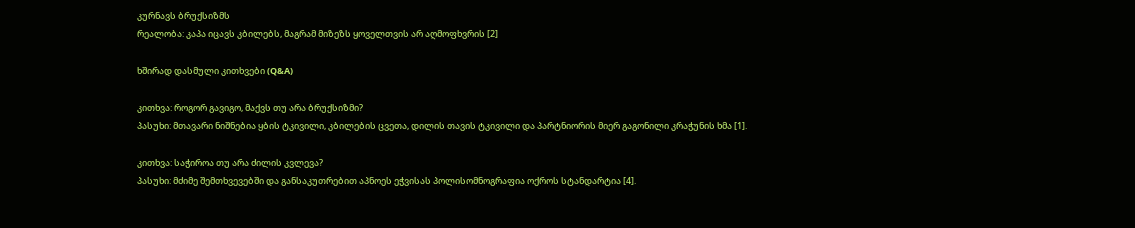კურნავს ბრუქსიზმს
რეალობა: კაპა იცავს კბილებს, მაგრამ მიზეზს ყოველთვის არ აღმოფხვრის [2]

ხშირად დასმული კითხვები (Q&A)

კითხვა: როგორ გავიგო, მაქვს თუ არა ბრუქსიზმი?
პასუხი: მთავარი ნიშნებია ყბის ტკივილი, კბილების ცვეთა, დილის თავის ტკივილი და პარტნიორის მიერ გაგონილი კრაჭუნის ხმა [1].

კითხვა: საჭიროა თუ არა ძილის კვლევა?
პასუხი: მძიმე შემთხვევებში და განსაკუთრებით აპნოეს ეჭვისას პოლისომნოგრაფია ოქროს სტანდარტია [4].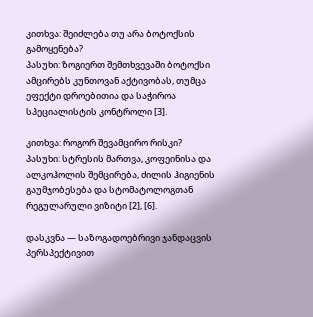კითხვა: შეიძლება თუ არა ბოტოქსის გამოყენება?
პასუხი: ზოგიერთ შემთხვევაში ბოტოქსი ამცირებს კუნთოვან აქტივობას, თუმცა ეფექტი დროებითია და საჭიროა სპეციალისტის კონტროლი [3].

კითხვა: როგორ შევამცირო რისკი?
პასუხი: სტრესის მართვა, კოფეინისა და ალკოჰოლის შემცირება, ძილის ჰიგიენის გაუმჯობესება და სტომატოლოგთან რეგულარული ვიზიტი [2], [6].

დასკვნა — საზოგადოებრივი ჯანდაცვის პერსპექტივით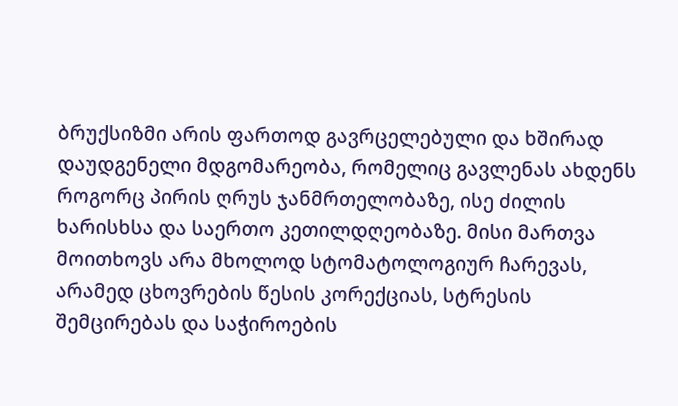ბრუქსიზმი არის ფართოდ გავრცელებული და ხშირად დაუდგენელი მდგომარეობა, რომელიც გავლენას ახდენს როგორც პირის ღრუს ჯანმრთელობაზე, ისე ძილის ხარისხსა და საერთო კეთილდღეობაზე. მისი მართვა მოითხოვს არა მხოლოდ სტომატოლოგიურ ჩარევას, არამედ ცხოვრების წესის კორექციას, სტრესის შემცირებას და საჭიროების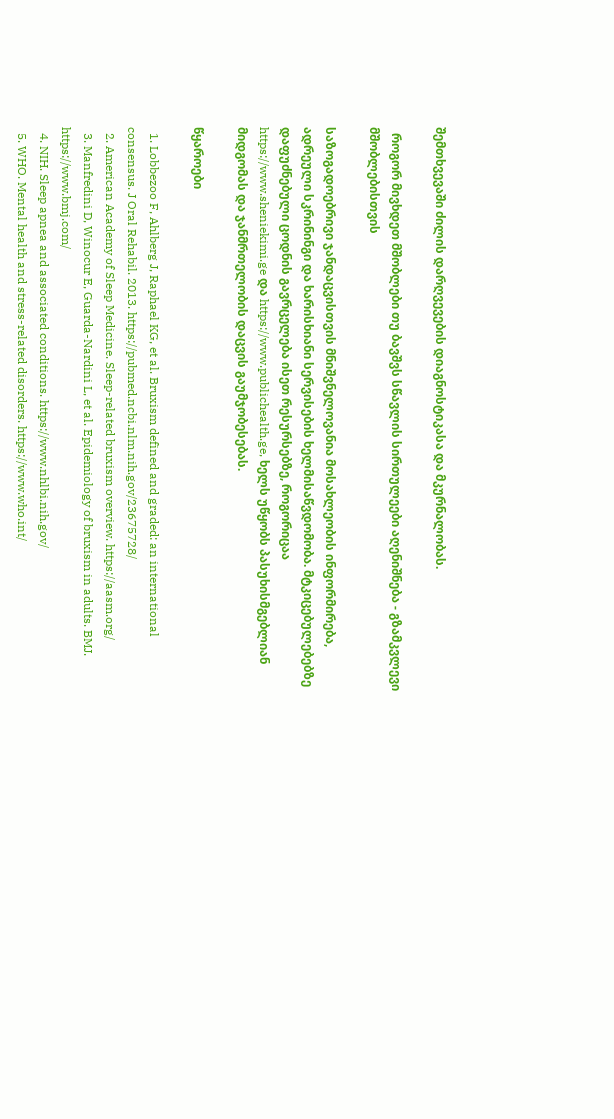შემთხვევაში ძილის დარღვევების დიაგნოსტიკასა და მკურნალობას.

  როგორ მივხდეთ მშობლები თუ ბავშვს სწავლის სირთულეები აღენიშნება - გზამკვლევი მშობლებისთვის

საზოგადოებრივი ჯანდაცვისთვის მნიშვნელოვანია მოსახლეობის ინფორმირება, ადრეული სკრინინგი და ხარისხიანი სერვისების ხელმისაწვდომობა. მტკიცებულებებზე დაფუძნებული ცოდნის გავრცელება ისეთ რესურსებზე, როგორიცაა https://www.sheniekimi.ge და https://www.publichealth.ge, ხელს უწყობს პასუხისმგებლიან მიდგომას და ჯანმრთელობის დაცვის გაუმჯობესებას.

წყაროები

  1. Lobbezoo F, Ahlberg J, Raphael KG, et al. Bruxism defined and graded: an international consensus. J Oral Rehabil. 2013. https://pubmed.ncbi.nlm.nih.gov/23675728/
  2. American Academy of Sleep Medicine. Sleep-related bruxism overview. https://aasm.org/
  3. Manfredini D, Winocur E, Guarda-Nardini L, et al. Epidemiology of bruxism in adults. BMJ. https://www.bmj.com/
  4. NIH. Sleep apnea and associated conditions. https://www.nhlbi.nih.gov/
  5. WHO. Mental health and stress-related disorders. https://www.who.int/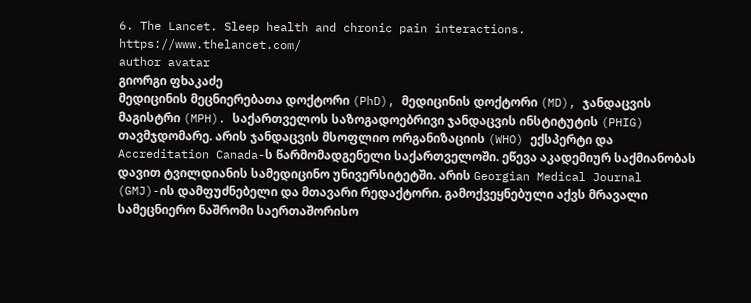6. The Lancet. Sleep health and chronic pain interactions. https://www.thelancet.com/
author avatar
გიორგი ფხაკაძე
მედიცინის მეცნიერებათა დოქტორი (PhD), მედიცინის დოქტორი (MD), ჯანდაცვის მაგისტრი (MPH). საქართველოს საზოგადოებრივი ჯანდაცვის ინსტიტუტის (PHIG) თავმჯდომარე. არის ჯანდაცვის მსოფლიო ორგანიზაციის (WHO) ექსპერტი და Accreditation Canada-ს წარმომადგენელი საქართველოში. ეწევა აკადემიურ საქმიანობას დავით ტვილდიანის სამედიცინო უნივერსიტეტში. არის Georgian Medical Journal (GMJ)-ის დამფუძნებელი და მთავარი რედაქტორი. გამოქვეყნებული აქვს მრავალი სამეცნიერო ნაშრომი საერთაშორისო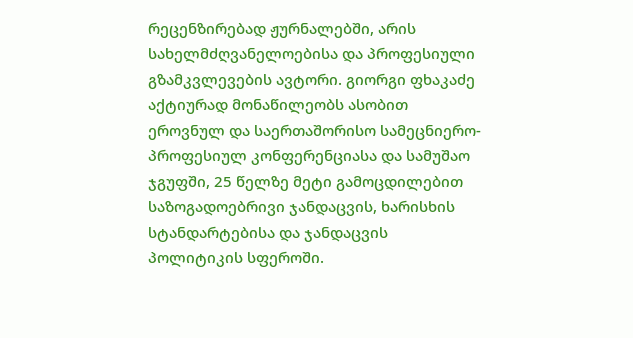რეცენზირებად ჟურნალებში, არის სახელმძღვანელოებისა და პროფესიული გზამკვლევების ავტორი. გიორგი ფხაკაძე აქტიურად მონაწილეობს ასობით ეროვნულ და საერთაშორისო სამეცნიერო-პროფესიულ კონფერენციასა და სამუშაო ჯგუფში, 25 წელზე მეტი გამოცდილებით საზოგადოებრივი ჯანდაცვის, ხარისხის სტანდარტებისა და ჯანდაცვის პოლიტიკის სფეროში.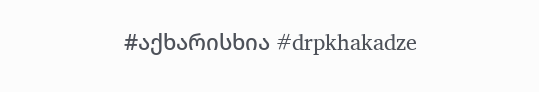#აქხარისხია #drpkhakadze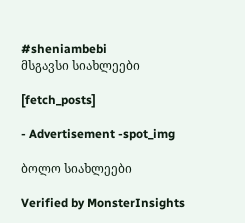#sheniambebi
მსგავსი სიახლეები

[fetch_posts]

- Advertisement -spot_img

ბოლო სიახლეები

Verified by MonsterInsights